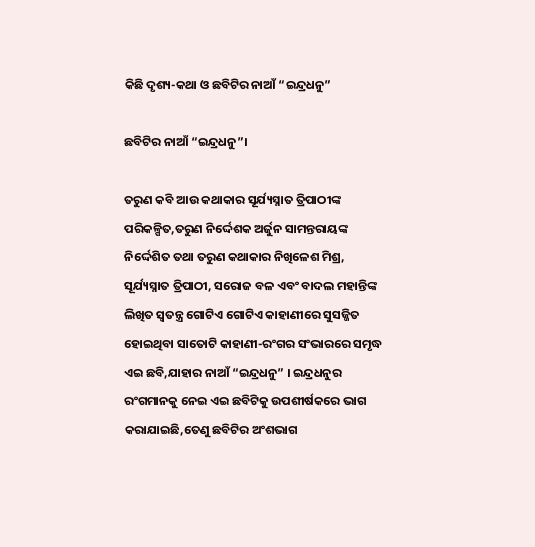କିଛି ଦୃଶ୍ୟ-କଥା ଓ ଛବିଟିର ନାଆଁ “ଇନ୍ଦ୍ରଧନୁ”

ଛବିଟିର ନାଆଁ “ଇନ୍ଦ୍ରଧନୁ”।

ତରୁଣ କବି ଆଉ କଥାକାର ସୂର୍ଯ୍ୟସ୍ନାତ ତ୍ରିପାଠୀଙ୍କ ପରିକଳ୍ପିତ,ତରୁଣ ନିର୍ଦ୍ଦେଶକ ଅର୍ଜୁନ ସାମନ୍ତରାୟଙ୍କ ନିର୍ଦ୍ଦେଶିତ ତଥା ତରୁଣ କଥାକାର ନିଖିଳେଶ ମିଶ୍ର, ସୂର୍ଯ୍ୟସ୍ନାତ ତ୍ରିପାଠୀ, ସରୋଜ ବଳ ଏବଂ ବାଦଲ ମହାନ୍ତିଙ୍କ ଲିଖିତ ସ୍ୱତନ୍ତ୍ର ଗୋଟିଏ ଗୋଟିଏ କାହାଣୀରେ ସୁସଜ୍ଜିତ ହୋଇଥିବା ସାତୋଟି କାହାଣୀ-ରଂଗର ସଂଭାରରେ ସମୃଦ୍ଧ ଏଇ ଛବି,ଯାହାର ନାଆଁ “ଇନ୍ଦ୍ରଧନୁ” । ଇନ୍ଦ୍ରଧନୁର ରଂଗମାନକୁ ନେଇ ଏଇ ଛବିଟିକୁ ଉପଶୀର୍ଷକରେ ଭାଗ କରାଯାଇଛି,ତେଣୁ ଛବିଟିର ଅଂଶଭାଗ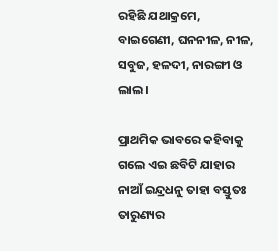ରହିଛି ଯଥାକ୍ରମେ, ବାଇଗେଣୀ, ଘନନୀଳ, ନୀଳ, ସବୁଜ, ହଳଦୀ, ନାରଙ୍ଗୀ ଓ ଲାଲ।

ପ୍ରାଥମିକ ଭାବରେ କହିବାକୁ ଗଲେ ଏଇ ଛବିଟି ଯାହାର ନାଆଁ ଇନ୍ଦ୍ରଧନୁ ତାହା ବସ୍ତୁତଃ ତାରୁଣ୍ୟର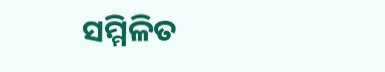ସମ୍ମିଳିତ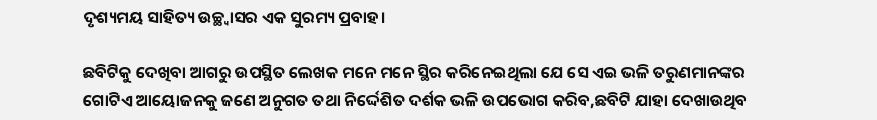ଦୃଶ୍ୟମୟ ସାହିତ୍ୟ ଉଚ୍ଛ୍ୱାସର ଏକ ସୁରମ୍ୟ ପ୍ରବାହ।

ଛବିଟିକୁ ଦେଖିବା ଆଗରୁ ଉପସ୍ଥିତ ଲେଖକ ମନେ ମନେ ସ୍ଥିର କରିନେଇଥିଲା ଯେ ସେ ଏଇ ଭଳି ତରୁଣମାନଙ୍କର ଗୋଟିଏ ଆୟୋଜନକୁ ଜଣେ ଅନୁଗତ ତଥା ନିର୍ଦ୍ଦେଶିତ ଦର୍ଶକ ଭଳି ଉପଭୋଗ କରିବ,ଛବିଟି ଯାହା ଦେଖାଉଥିବ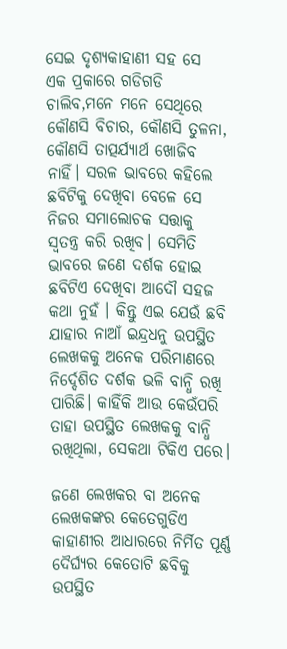ସେଇ ଦୃଶ୍ୟକାହାଣୀ ସହ ସେ ଏକ ପ୍ରକାରେ ଗଡିଗଡି ଚାଲିବ,ମନେ ମନେ ସେଥିରେ କୌଣସି ବିଚାର, କୌଣସି ତୁଳନା, କୌଣସି ତାତ୍ପର୍ଯ୍ୟାର୍ଥ ଖୋଜିବ ନାହିଁ। ସରଳ ଭାବରେ କହିଲେ ଛବିଟିକୁ ଦେଖିବା ବେଳେ ସେ ନିଜର ସମାଲୋଚକ ସତ୍ତାକୁ ସ୍ୱତନ୍ତ୍ର କରି ରଖିବ। ସେମିତି ଭାବରେ ଜଣେ ଦର୍ଶକ ହୋଇ ଛବିଟିଏ ଦେଖିବା ଆଦୌ ସହଜ କଥା ନୁହଁ । କିନ୍ତୁ ଏଇ ଯେଉଁ ଛବି ଯାହାର ନାଆଁ ଇନ୍ଦ୍ରଧନୁ ଉପସ୍ଥିତ ଲେଖକକୁ ଅନେକ ପରିମାଣରେ ନିର୍ଦ୍ଦେଶିତ ଦର୍ଶକ ଭଳି ବାନ୍ଧି ରଖି ପାରିଛି। କାହିଁକି ଆଉ କେଉଁପରି ତାହା ଉପସ୍ଥିତ ଲେଖକକୁ ବାନ୍ଧି ରଖିଥିଲା, ସେକଥା ଟିକିଏ ପରେ।

ଜଣେ ଲେଖକର ବା ଅନେକ ଲେଖକଙ୍କର କେତେଗୁଡିଏ କାହାଣୀର ଆଧାରରେ ନିର୍ମିତ ପୂର୍ଣ୍ଣ ଦୈର୍ଘ୍ୟର କେତୋଟି ଛବିକୁ ଉପସ୍ଥିତ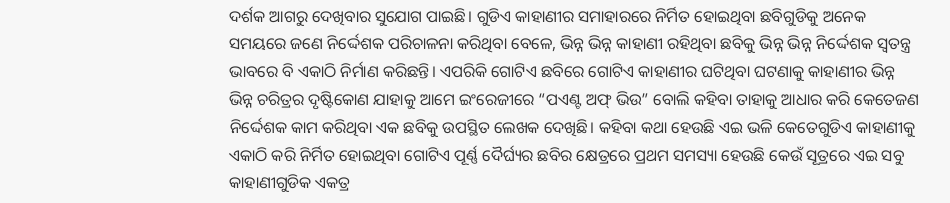ଦର୍ଶକ ଆଗରୁ ଦେଖିବାର ସୁଯୋଗ ପାଇଛି। ଗୁଡିଏ କାହାଣୀର ସମାହାରରେ ନିର୍ମିତ ହୋଇଥିବା ଛବିଗୁଡିକୁ ଅନେକ ସମୟରେ ଜଣେ ନିର୍ଦ୍ଦେଶକ ପରିଚାଳନା କରିଥିବା ବେଳେ, ଭିନ୍ନ ଭିନ୍ନ କାହାଣୀ ରହିଥିବା ଛବିକୁ ଭିନ୍ନ ଭିନ୍ନ ନିର୍ଦ୍ଦେଶକ ସ୍ୱତନ୍ତ୍ର ଭାବରେ ବି ଏକାଠି ନିର୍ମାଣ କରିଛନ୍ତି। ଏପରିକି ଗୋଟିଏ ଛବିରେ ଗୋଟିଏ କାହାଣୀର ଘଟିଥିବା ଘଟଣାକୁ କାହାଣୀର ଭିନ୍ନ ଭିନ୍ନ ଚରିତ୍ରର ଦୃଷ୍ଟିକୋଣ ଯାହାକୁ ଆମେ ଇଂରେଜୀରେ “ପଏଣ୍ଟ ଅଫ୍ ଭିଉ” ବୋଲି କହିବା ତାହାକୁ ଆଧାର କରି କେତେଜଣ ନିର୍ଦ୍ଦେଶକ କାମ କରିଥିବା ଏକ ଛବିକୁ ଉପସ୍ଥିତ ଲେଖକ ଦେଖିଛି। କହିବା କଥା ହେଉଛି ଏଇ ଭଳି କେତେଗୁଡିଏ କାହାଣୀକୁ ଏକାଠି କରି ନିର୍ମିତ ହୋଇଥିବା ଗୋଟିଏ ପୂର୍ଣ୍ଣ ଦୈର୍ଘ୍ୟର ଛବିର କ୍ଷେତ୍ରରେ ପ୍ରଥମ ସମସ୍ୟା ହେଉଛି କେଉଁ ସୂତ୍ରରେ ଏଇ ସବୁ କାହାଣୀଗୁଡିକ ଏକତ୍ର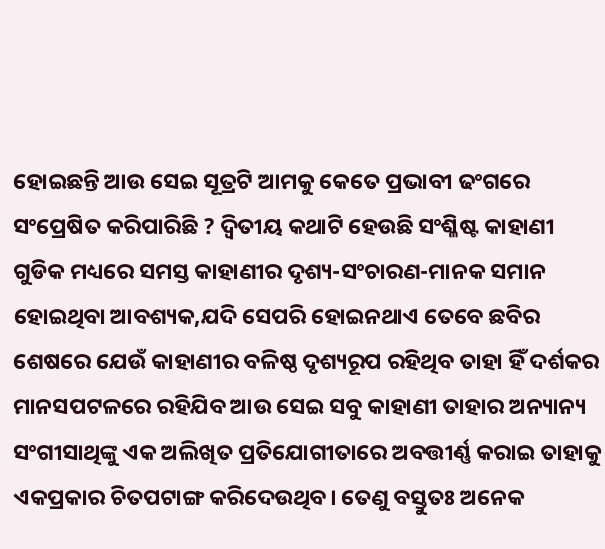ହୋଇଛନ୍ତି ଆଉ ସେଇ ସୂତ୍ରଟି ଆମକୁ କେତେ ପ୍ରଭାବୀ ଢଂଗରେ ସଂପ୍ରେଷିତ କରିପାରିଛି ? ଦ୍ୱିତୀୟ କଥାଟି ହେଉଛି ସଂଶ୍ଳିଷ୍ଟ କାହାଣୀ ଗୁଡିକ ମଧ୍ୟରେ ସମସ୍ତ କାହାଣୀର ଦୃଶ୍ୟ-ସଂଚାରଣ-ମାନକ ସମାନ ହୋଇଥିବା ଆବଶ୍ୟକ,ଯଦି ସେପରି ହୋଇନଥାଏ ତେବେ ଛବିର ଶେଷରେ ଯେଉଁ କାହାଣୀର ବଳିଷ୍ଠ ଦୃଶ୍ୟରୂପ ରହିଥିବ ତାହା ହିଁ ଦର୍ଶକର ମାନସପଟଳରେ ରହିଯିବ ଆଉ ସେଇ ସବୁ କାହାଣୀ ତାହାର ଅନ୍ୟାନ୍ୟ ସଂଗୀସାଥିଙ୍କୁ ଏକ ଅଲିଖିତ ପ୍ରତିଯୋଗୀତାରେ ଅବତ୍ତୀର୍ଣ୍ଣ କରାଇ ତାହାକୁ ଏକପ୍ରକାର ଚିତପଟାଙ୍ଗ କରିଦେଉଥିବ। ତେଣୁ ବସ୍ତୁତଃ ଅନେକ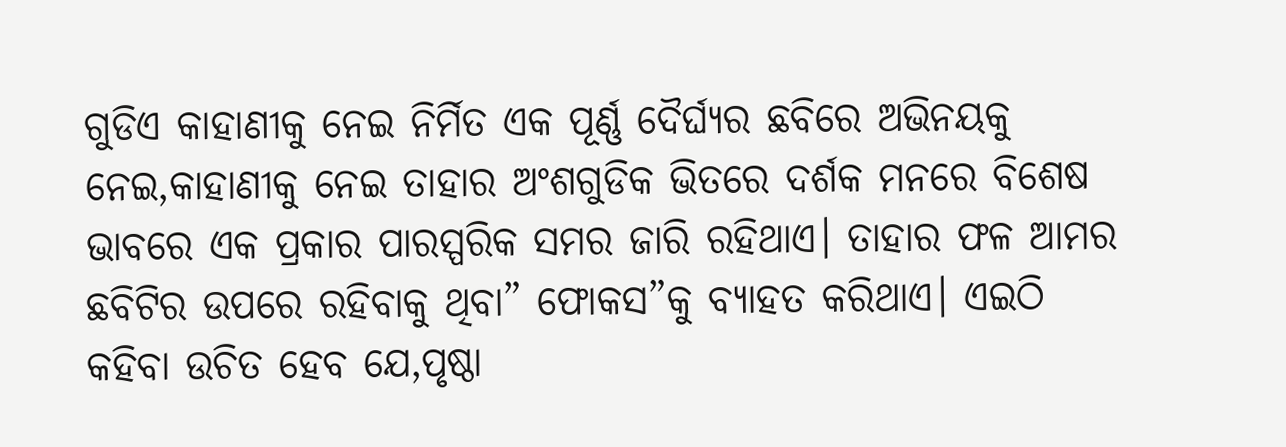ଗୁଡିଏ କାହାଣୀକୁ ନେଇ ନିର୍ମିତ ଏକ ପୂର୍ଣ୍ଣ ଦୈର୍ଘ୍ୟର ଛବିରେ ଅଭିନୟକୁ ନେଇ,କାହାଣୀକୁ ନେଇ ତାହାର ଅଂଶଗୁଡିକ ଭିତରେ ଦର୍ଶକ ମନରେ ବିଶେଷ ଭାବରେ ଏକ ପ୍ରକାର ପାରସ୍ପରିକ ସମର ଜାରି ରହିଥାଏ। ତାହାର ଫଳ ଆମର ଛବିଟିର ଉପରେ ରହିବାକୁ ଥିବା” ଫୋକସ”କୁ ବ୍ୟାହତ କରିଥାଏ। ଏଇଠି କହିବା ଉଚିତ ହେବ ଯେ,ପୃଷ୍ଠା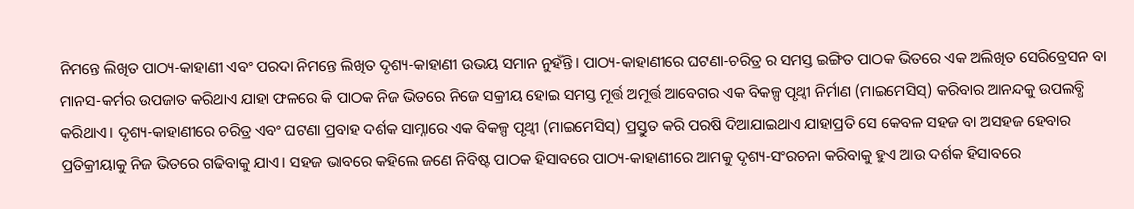ନିମନ୍ତେ ଲିଖିତ ପାଠ୍ୟ-କାହାଣୀ ଏବଂ ପରଦା ନିମନ୍ତେ ଲିଖିତ ଦୃଶ୍ୟ-କାହାଣୀ ଉଭୟ ସମାନ ନୁହଁନ୍ତି। ପାଠ୍ୟ-କାହାଣୀରେ ଘଟଣା-ଚରିତ୍ର ର ସମସ୍ତ ଇଙ୍ଗିତ ପାଠକ ଭିତରେ ଏକ ଅଲିଖିତ ସେରିବ୍ରେସନ ବା ମାନସ-କର୍ମର ଉପଜାତ କରିଥାଏ ଯାହା ଫଳରେ କି ପାଠକ ନିଜ ଭିତରେ ନିଜେ ସକ୍ରୀୟ ହୋଇ ସମସ୍ତ ମୂର୍ତ୍ତ ଅମୂର୍ତ୍ତ ଆବେଗର ଏକ ବିକଳ୍ପ ପୃଥ୍ୱୀ ନିର୍ମାଣ (ମାଇମେସିସ୍) କରିବାର ଆନନ୍ଦକୁ ଉପଲବ୍ଧି କରିଥାଏ। ଦୃଶ୍ୟ-କାହାଣୀରେ ଚରିତ୍ର ଏବଂ ଘଟଣା ପ୍ରବାହ ଦର୍ଶକ ସାମ୍ନାରେ ଏକ ବିକଳ୍ପ ପୃଥ୍ୱୀ (ମାଇମେସିସ୍) ପ୍ରସ୍ତୁତ କରି ପରଷି ଦିଆଯାଇଥାଏ ଯାହାପ୍ରତି ସେ କେବଳ ସହଜ ବା ଅସହଜ ହେବାର ପ୍ରତିକ୍ରୀୟାକୁ ନିଜ ଭିତରେ ଗଢିବାକୁ ଯାଏ। ସହଜ ଭାବରେ କହିଲେ ଜଣେ ନିବିଷ୍ଟ ପାଠକ ହିସାବରେ ପାଠ୍ୟ-କାହାଣୀରେ ଆମକୁ ଦୃଶ୍ୟ-ସଂରଚନା କରିବାକୁ ହୁଏ ଆଉ ଦର୍ଶକ ହିସାବରେ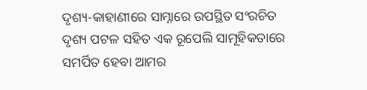ଦୃଶ୍ୟ-କାହାଣୀରେ ସାମ୍ନାରେ ଉପସ୍ଥିତ ସଂରଚିତ ଦୃଶ୍ୟ ପଟଳ ସହିତ ଏକ ରୂପେଲି ସାମୂହିକତାରେ ସମର୍ପିତ ହେବା ଆମର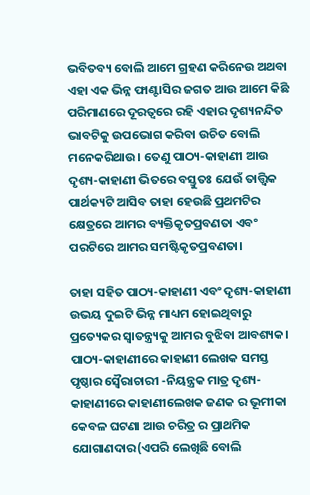ଭବିତବ୍ୟ ବୋଲି ଆମେ ଗ୍ରହଣ କରିନେଉ ଅଥବା ଏହା ଏକ ଭିନ୍ନ ଫାଣ୍ଟାସିର ଜଗତ ଆଉ ଆମେ କିଛି ପରିମାଣରେ ଦୂରତ୍ୱରେ ରହି ଏହାର ଦୃଶ୍ୟନନ୍ଦିତ ଭାବଟିକୁ ଉପଭୋଗ କରିବା ଉଚିତ ବୋଲି ମନେକରିଥାଉ। ତେଣୁ ପାଠ୍ୟ-କାହାଣୀ ଆଉ ଦୃଶ୍ୟ-କାହାଣୀ ଭିତରେ ବସ୍ତୁତଃ ଯେଉଁ ତାତ୍ତ୍ୱିକ ପାର୍ଥକ୍ୟଟି ଆସିବ ତାହା ହେଉଛି ପ୍ରଥମଟିର କ୍ଷେତ୍ରରେ ଆମର ବ୍ୟକ୍ତିକୃତପ୍ରବଣତା ଏବଂ ପରଟିରେ ଆମର ସମଷ୍ଟିକୃତପ୍ରବଣତା।

ତାହା ସହିତ ପାଠ୍ୟ-କାହାଣୀ ଏବଂ ଦୃଶ୍ୟ-କାହାଣୀ ଉଭୟ ଦୁଇଟି ଭିନ୍ନ ମାଧ୍ୟମ ହୋଇଥିବାରୁ ପ୍ରତ୍ୟେକର ସ୍ୱାତନ୍ତ୍ର୍ୟକୁ ଆମର ବୁଝିବା ଆବଶ୍ୟକ। ପାଠ୍ୟ-କାହାଣୀରେ କାହାଣୀ ଲେଖକ ସମସ୍ତ ପୃଷ୍ଠାର ସ୍ୱୈରାଚାରୀ -ନିୟନ୍ତ୍ରକ ମାତ୍ର ଦୃଶ୍ୟ-କାହାଣୀରେ କାହାଣୀଲେଖକ ଜଣକ ର ଭୂମୀକା କେବଳ ଘଟଣା ଆଉ ଚରିତ୍ର ର ପ୍ରାଥମିକ ଯୋଗାଣଦାର(ଏପରି ଲେଖିଛି ବୋଲି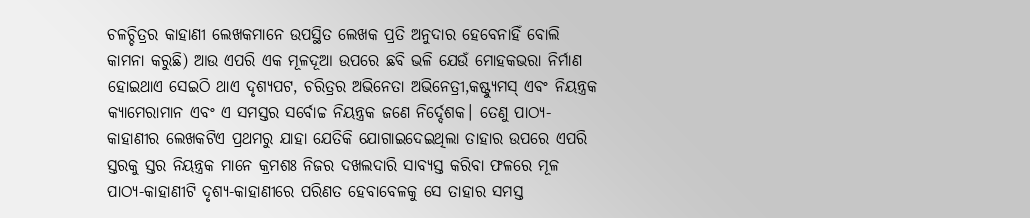ଚଳଚ୍ଚିତ୍ରର କାହାଣୀ ଲେଖକମାନେ ଉପସ୍ଥିତ ଲେଖକ ପ୍ରତି ଅନୁଦାର ହେବେନାହିଁ ବୋଲି କାମନା କରୁଛି) ଆଉ ଏପରି ଏକ ମୂଳଦୂଆ ଉପରେ ଛବି ଭଳି ଯେଉଁ ମୋହକଭରା ନିର୍ମାଣ ହୋଇଥାଏ ସେଇଠି ଥାଏ ଦୃଶ୍ୟପଟ, ଚରିତ୍ରର ଅଭିନେତା ଅଭିନେତ୍ରୀ,କଷ୍ଟ୍ୟୁମସ୍ ଏବଂ ନିୟନ୍ତ୍ରକ କ୍ୟାମେରାମାନ ଏବଂ ଏ ସମସ୍ତର ସର୍ବୋଚ୍ଚ ନିୟନ୍ତ୍ରକ ଜଣେ ନିର୍ଦ୍ଦେଶକ। ତେଣୁ ପାଠ୍ୟ-କାହାଣୀର ଲେଖକଟିଏ ପ୍ରଥମରୁ ଯାହା ଯେତିକି ଯୋଗାଇଦେଇଥିଲା ତାହାର ଉପରେ ଏପରି ସ୍ତରକୁ ସ୍ତର ନିୟନ୍ତ୍ରକ ମାନେ କ୍ରମଶଃ ନିଜର ଦଖଲଦାରି ସାବ୍ୟସ୍ତ କରିବା ଫଳରେ ମୂଳ ପାଠ୍ୟ-କାହାଣୀଟି ଦୃଶ୍ୟ-କାହାଣୀରେ ପରିଣତ ହେବାବେଳକୁ ସେ ତାହାର ସମସ୍ତ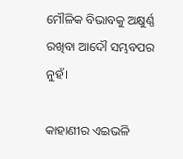ମୌଳିକ ବିଭାବକୁ ଅକ୍ଷୁର୍ଣ୍ଣ ରଖିବା ଆଦୌ ସମ୍ଭବପର ନୁହଁ।

କାହାଣୀର ଏଇଭଳି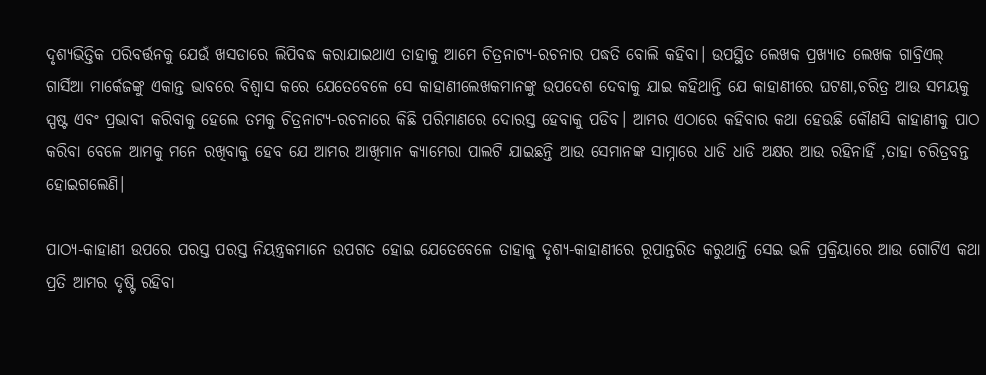ଦୃଶ୍ୟଭିତ୍ତିକ ପରିବର୍ତ୍ତନକୁ ଯେଉଁ ଖସଡାରେ ଲିପିବଦ୍ଧ କରାଯାଇଥାଏ ତାହାକୁ ଆମେ ଚିତ୍ରନାଟ୍ୟ-ରଚନାର ପଦ୍ଧତି ବୋଲି କହିବା। ଉପସ୍ଥିତ ଲେଖକ ପ୍ରଖ୍ୟାତ ଲେଖକ ଗାବ୍ରିଏଲ୍ ଗାର୍ସିଆ ମାର୍କେଜଙ୍କୁ ଏକାନ୍ତ ଭାବରେ ବିଶ୍ୱାସ କରେ ଯେତେବେଳେ ସେ କାହାଣୀଲେଖକମାନଙ୍କୁ ଉପଦେଶ ଦେବାକୁ ଯାଇ କହିଥାନ୍ତି ଯେ କାହାଣୀରେ ଘଟଣା,ଚରିତ୍ର ଆଉ ସମୟକୁ ସ୍ପଷ୍ଟ ଏବଂ ପ୍ରଭାବୀ କରିବାକୁ ହେଲେ ତମକୁ ଚିତ୍ରନାଟ୍ୟ-ରଚନାରେ କିଛି ପରିମାଣରେ ଦୋରସ୍ତ ହେବାକୁ ପଡିବ। ଆମର ଏଠାରେ କହିବାର କଥା ହେଉଛି କୌଣସି କାହାଣୀକୁ ପାଠ କରିବା ବେଳେ ଆମକୁ ମନେ ରଖିବାକୁ ହେବ ଯେ ଆମର ଆଖିମାନ କ୍ୟାମେରା ପାଲଟି ଯାଇଛନ୍ତି ଆଉ ସେମାନଙ୍କ ସାମ୍ନାରେ ଧାଡି ଧାଡି ଅକ୍ଷର ଆଉ ରହିନାହିଁ ,ତାହା ଚରିତ୍ରବନ୍ତ ହୋଇଗଲେଣି।

ପାଠ୍ୟ-କାହାଣୀ ଉପରେ ପରସ୍ତ ପରସ୍ତ ନିୟନ୍ତ୍ରକମାନେ ଉପଗତ ହୋଇ ଯେତେବେଳେ ତାହାକୁ ଦୃଶ୍ୟ-କାହାଣୀରେ ରୂପାନ୍ତରିତ କରୁଥାନ୍ତି ସେଇ ଭଳି ପ୍ରକ୍ରିୟାରେ ଆଉ ଗୋଟିଏ କଥା ପ୍ରତି ଆମର ଦୃଷ୍ଟି ରହିବା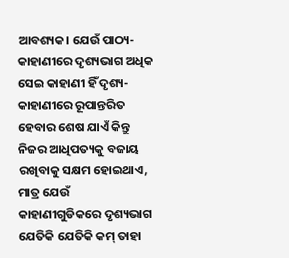ଆବଶ୍ୟକ। ଯେଉଁ ପାଠ୍ୟ-କାହାଣୀରେ ଦୃଶ୍ୟଭାଗ ଅଧିକ ସେଇ କାହାଣୀ ହିଁ ଦୃଶ୍ୟ-କାହାଣୀରେ ରୂପାନ୍ତରିତ ହେବାର ଶେଷ ଯାଏଁ କିନ୍ତୁ ନିଜର ଆଧିପତ୍ୟକୁ ବଜାୟ ରଖିବାକୁ ସକ୍ଷମ ହୋଇଥାଏ, ମାତ୍ର ଯେଉଁ କାହାଣୀଗୁଡିକରେ ଦୃଶ୍ୟଭାଗ ଯେତିକି ଯେତିକି କମ୍ ତାହା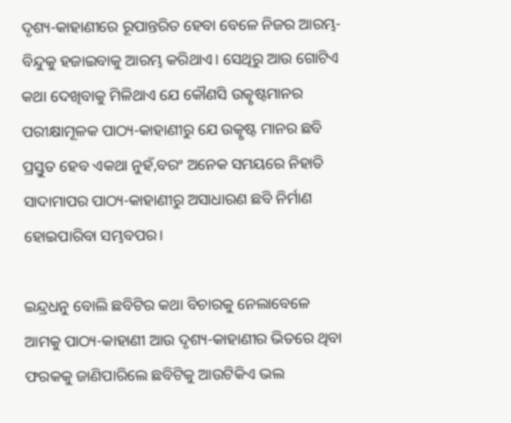ଦୃଶ୍ୟ-କାହାଣୀରେ ରୂପାନ୍ତରିତ ହେବା ବେଳେ ନିଜର ଆରମ୍ଭ-ବିନ୍ଦୁକୁ ହଜାଇବାକୁ ଆରମ୍ଭ କରିଥାଏ। ସେଥିରୁ ଆଉ ଗୋଟିଏ କଥା ଦେଖିବାକୁ ମିଳିଥାଏ ଯେ କୌଣସି ଉତ୍କୃଷ୍ଟମାନର ପରୀକ୍ଷାମୂଳକ ପାଠ୍ୟ-କାହାଣୀରୁ ଯେ ଉତ୍କୃଷ୍ଟ ମାନର ଛବି ପ୍ରସ୍ତୁତ ହେବ ଏକଥା ନୁହଁ,ବରଂ ଅନେକ ସମୟରେ ନିହାତି ସାଦାମାପର ପାଠ୍ୟ-କାହାଣୀରୁ ଅସାଧାରଣ ଛବି ନିର୍ମାଣ ହୋଇପାରିବା ସମ୍ଭବପର।

ଇନ୍ଦ୍ରଧନୁ ବୋଲି ଛବିଟିର କଥା ବିଚାରକୁ ନେଲାବେଳେ ଆମକୁ ପାଠ୍ୟ-କାହାଣୀ ଆଉ ଦୃଶ୍ୟ-କାହାଣୀର ଭିତରେ ଥିବା ଫରକକୁ ଜାଣିପାରିଲେ ଛବିଟିକୁ ଆଉଟିକିଏ ଭଲ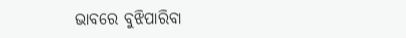ଭାବରେ ବୁଝିପାରିବା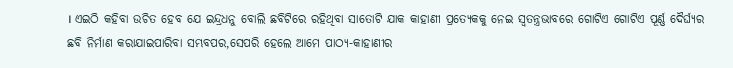। ଏଇଠି କହିବା ଉଚିତ ହେବ ଯେ ଇନ୍ଦ୍ରଧନୁ ବୋଲି ଛବିଟିରେ ରହିଥିବା ସାତୋଟି ଯାକ କାହାଣୀ ପ୍ରତ୍ୟେକକୁ ନେଇ ସ୍ୱତନ୍ତ୍ରଭାବରେ ଗୋଟିଏ ଗୋଟିଏ ପୂର୍ଣ୍ଣ ଦୈର୍ଘ୍ୟର ଛବି ନିର୍ମାଣ କରାଯାଇପାରିବା ସମ୍ଭବପର,ସେପରି ହେଲେ ଆମେ ପାଠ୍ୟ-କାହାଣୀର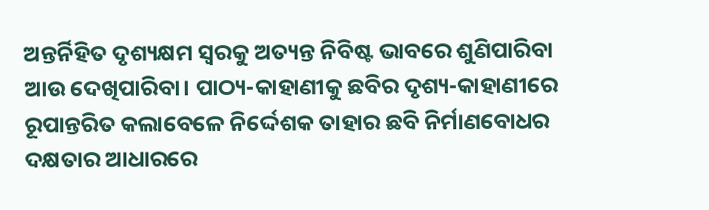ଅନ୍ତର୍ନିହିତ ଦୃଶ୍ୟକ୍ଷମ ସ୍ୱରକୁ ଅତ୍ୟନ୍ତ ନିବିଷ୍ଟ ଭାବରେ ଶୁଣିପାରିବା ଆଉ ଦେଖିପାରିବା। ପାଠ୍ୟ-କାହାଣୀକୁ ଛବିର ଦୃଶ୍ୟ-କାହାଣୀରେ ରୂପାନ୍ତରିତ କଲାବେଳେ ନିର୍ଦ୍ଦେଶକ ତାହାର ଛବି ନିର୍ମାଣବୋଧର ଦକ୍ଷତାର ଆଧାରରେ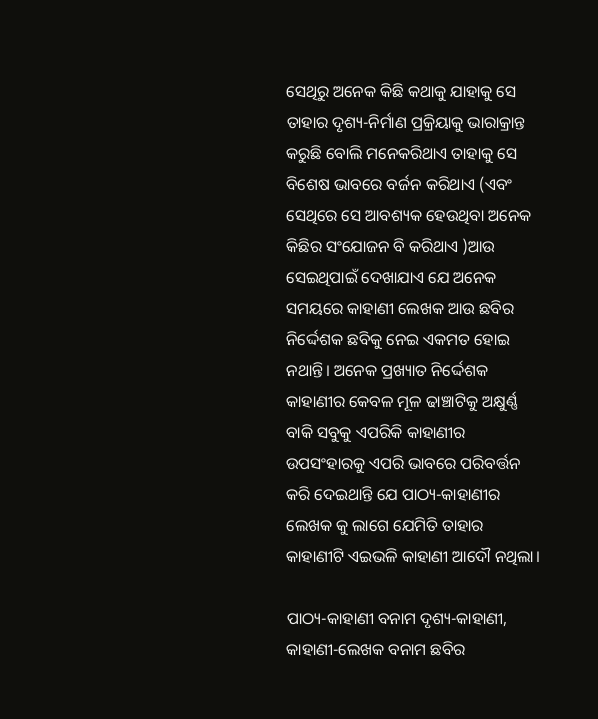ସେଥିରୁ ଅନେକ କିଛି କଥାକୁ ଯାହାକୁ ସେ ତାହାର ଦୃଶ୍ୟ-ନିର୍ମାଣ ପ୍ରକ୍ରିୟାକୁ ଭାରାକ୍ରାନ୍ତ କରୁଛି ବୋଲି ମନେକରିଥାଏ ତାହାକୁ ସେ ବିଶେଷ ଭାବରେ ବର୍ଜନ କରିଥାଏ (ଏବଂ ସେଥିରେ ସେ ଆବଶ୍ୟକ ହେଉଥିବା ଅନେକ କିଛିର ସଂଯୋଜନ ବି କରିଥାଏ )ଆଉ ସେଇଥିପାଇଁ ଦେଖାଯାଏ ଯେ ଅନେକ ସମୟରେ କାହାଣୀ ଲେଖକ ଆଉ ଛବିର ନିର୍ଦ୍ଦେଶକ ଛବିକୁ ନେଇ ଏକମତ ହୋଇ ନଥାନ୍ତି। ଅନେକ ପ୍ରଖ୍ୟାତ ନିର୍ଦ୍ଦେଶକ କାହାଣୀର କେବଳ ମୂଳ ଢାଞ୍ଚାଟିକୁ ଅକ୍ଷୁର୍ଣ୍ଣ ବାକି ସବୁକୁ ଏପରିକି କାହାଣୀର ଉପସଂହାରକୁ ଏପରି ଭାବରେ ପରିବର୍ତ୍ତନ କରି ଦେଇଥାନ୍ତି ଯେ ପାଠ୍ୟ-କାହାଣୀର ଲେଖକ କୁ ଲାଗେ ଯେମିତି ତାହାର କାହାଣୀଟି ଏଇଭଳି କାହାଣୀ ଆଦୌ ନଥିଲା।

ପାଠ୍ୟ-କାହାଣୀ ବନାମ ଦୃଶ୍ୟ-କାହାଣୀ, କାହାଣୀ-ଲେଖକ ବନାମ ଛବିର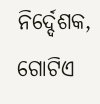ନିର୍ଦ୍ଦେଶକ, ଗୋଟିଏ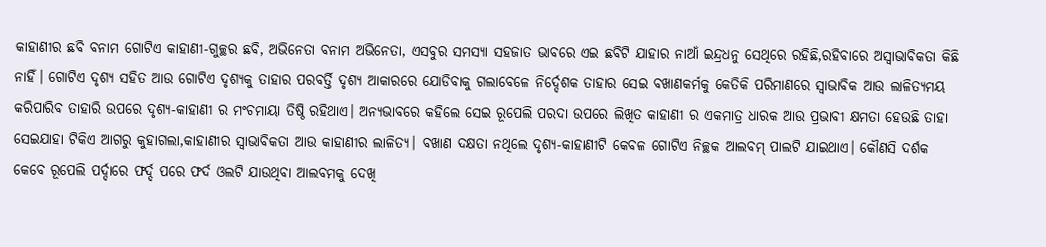କାହାଣୀର ଛବି ବନାମ ଗୋଟିଏ କାହାଣୀ-ଗୁଚ୍ଛର ଛବି, ଅଭିନେତା ବନାମ ଅଭିନେତା, ଏସବୁର ସମସ୍ୟା ସହଜାତ ଭାବରେ ଏଇ ଛବିଟି ଯାହାର ନାଆଁ ଇନ୍ଦ୍ରଧନୁ ସେଥିରେ ରହିଛି,ରହିବାରେ ଅସ୍ୱାଭାବିକତା କିଛି ନାହିଁ। ଗୋଟିଏ ଦୃଶ୍ୟ ସହିତ ଆଉ ଗୋଟିଏ ଦୃଶ୍ୟକୁ ତାହାର ପରବର୍ତ୍ତି ଦୃଶ୍ୟ ଆକାରରେ ଯୋଡିବାକୁ ଗଲାବେଳେ ନିର୍ଦ୍ଦେଶକ ତାହାର ସେଇ ବଖାଣକର୍ମକୁ କେତିକି ପରିମାଣରେ ସ୍ୱାଭାବିକ ଆଉ ଲାଳିତ୍ୟମୟ କରିପାରିବ ତାହାରି ଉପରେ ଦୃଶ୍ୟ-କାହାଣୀ ର ମଂଚମାୟା ତିଷ୍ଠି ରହିଥାଏ। ଅନ୍ୟଭାବରେ କହିଲେ ସେଇ ରୂପେଲି ପରଦା ଉପରେ ଲିଖିତ କାହାଣୀ ର ଏକମାତ୍ର ଧାରକ ଆଉ ପ୍ରଭାବୀ କ୍ଷମତା ହେଉଛି ତାହା ସେଇଯାହା ଟିକିଏ ଆଗରୁ କୁହାଗଲା,କାହାଣୀର ସ୍ୱାଭାବିକତା ଆଉ କାହାଣୀର ଲାଳିତ୍ୟ। ବଖାଣ ଦକ୍ଷତା ନଥିଲେ ଦୃଶ୍ୟ-କାହାଣୀଟି କେବଳ ଗୋଟିଏ ନିଚ୍ଛକ ଆଲବମ୍ ପାଲଟି ଯାଇଥାଏ। କୌଣସି ଦର୍ଶକ କେବେ ରୂପେଲି ପର୍ଦ୍ଦାରେ ଫର୍ଦ୍ଦ ପରେ ଫର୍ଦ ଓଲଟି ଯାଉଥିବା ଆଲବମକୁ ଦେଖି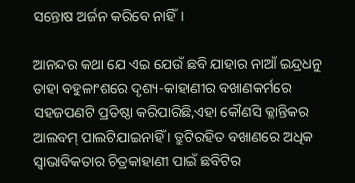ସନ୍ତୋଷ ଅର୍ଜନ କରିବେ ନାହିଁ।

ଆନନ୍ଦର କଥା ଯେ ଏଇ ଯେଉଁ ଛବି ଯାହାର ନାଆଁ ଇନ୍ଦ୍ରଧନୁ ତାହା ବହୁଳାଂଶରେ ଦୃଶ୍ୟ-କାହାଣୀର ବଖାଣକର୍ମରେ ସହଜପଣଟି ପ୍ରତିଷ୍ଠା କରିପାରିଛି,ଏହା କୌଣସି କ୍ଳାନ୍ତିକର ଆଲବମ୍ ପାଲଟିଯାଇନାହିଁ । ତ୍ରୁଟିରହିତ ବଖାଣରେ ଅଧିକ ସ୍ୱାଭାବିକତାର ଚିତ୍ରକାହାଣୀ ପାଇଁ ଛବିଟିର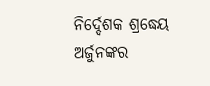ନିର୍ଦ୍ଦେଶକ ଶ୍ରଦ୍ଧେୟ ଅର୍ଜୁନଙ୍କର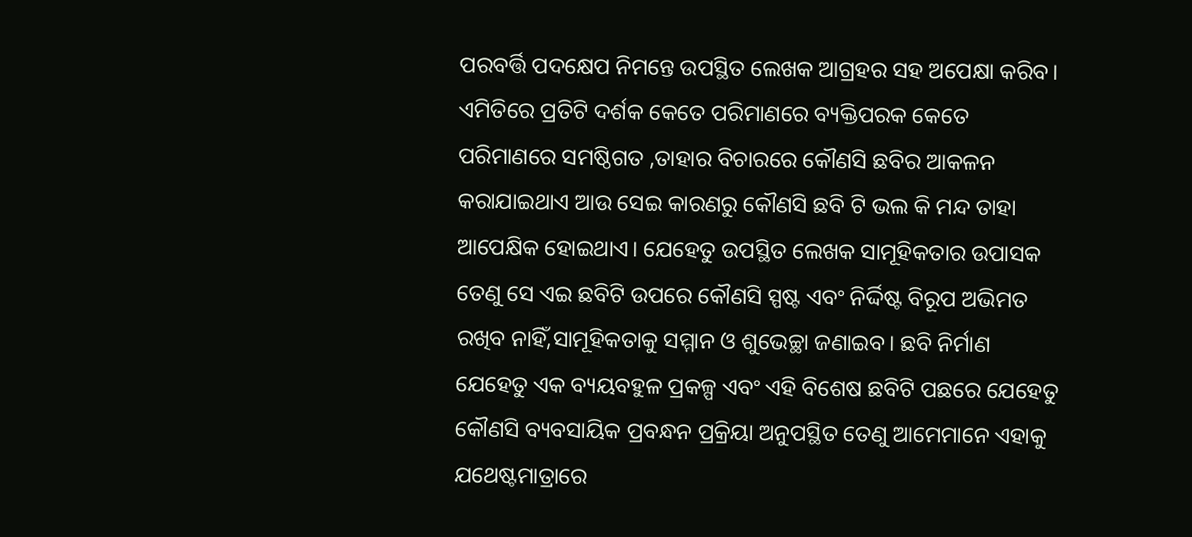ପରବର୍ତ୍ତି ପଦକ୍ଷେପ ନିମନ୍ତେ ଉପସ୍ଥିତ ଲେଖକ ଆଗ୍ରହର ସହ ଅପେକ୍ଷା କରିବ। ଏମିତିରେ ପ୍ରତିଟି ଦର୍ଶକ କେତେ ପରିମାଣରେ ବ୍ୟକ୍ତିପରକ କେତେ ପରିମାଣରେ ସମଷ୍ଠିଗତ ,ତାହାର ବିଚାରରେ କୌଣସି ଛବିର ଆକଳନ କରାଯାଇଥାଏ ଆଉ ସେଇ କାରଣରୁ କୌଣସି ଛବି ଟି ଭଲ କି ମନ୍ଦ ତାହା ଆପେକ୍ଷିକ ହୋଇଥାଏ। ଯେହେତୁ ଉପସ୍ଥିତ ଲେଖକ ସାମୂହିକତାର ଉପାସକ ତେଣୁ ସେ ଏଇ ଛବିଟି ଉପରେ କୌଣସି ସ୍ପଷ୍ଟ ଏବଂ ନିର୍ଦ୍ଦିଷ୍ଟ ବିରୂପ ଅଭିମତ ରଖିବ ନାହିଁ,ସାମୂହିକତାକୁ ସମ୍ମାନ ଓ ଶୁଭେଚ୍ଛା ଜଣାଇବ। ଛବି ନିର୍ମାଣ ଯେହେତୁ ଏକ ବ୍ୟୟବହୁଳ ପ୍ରକଳ୍ପ ଏବଂ ଏହି ବିଶେଷ ଛବିଟି ପଛରେ ଯେହେତୁ କୌଣସି ବ୍ୟବସାୟିକ ପ୍ରବନ୍ଧନ ପ୍ରକ୍ରିୟା ଅନୁପସ୍ଥିତ ତେଣୁ ଆମେମାନେ ଏହାକୁ ଯଥେଷ୍ଟମାତ୍ରାରେ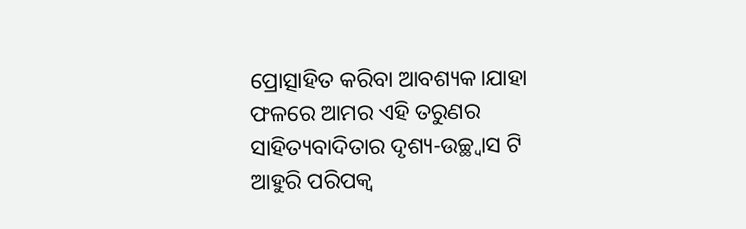ପ୍ରୋତ୍ସାହିତ କରିବା ଆବଶ୍ୟକ।ଯାହା ଫଳରେ ଆମର ଏହି ତରୁଣର ସାହିତ୍ୟବାଦିତାର ଦୃଶ୍ୟ-ଉଚ୍ଛ୍ୱାସ ଟି ଆହୁରି ପରିପକ୍ୱ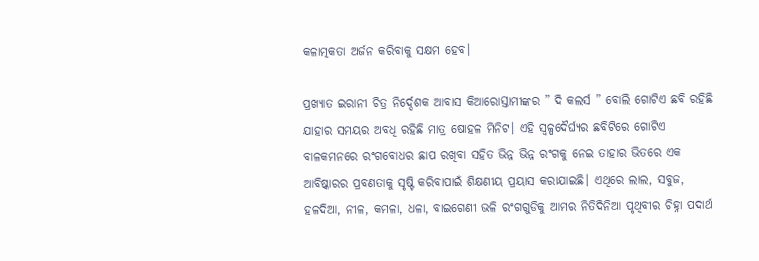କଳାତ୍ମକତା ଅର୍ଜନ କରିବାକୁ ସକ୍ଷମ ହେବ।

ପ୍ରଖ୍ୟାତ ଇରାନୀ ଚିତ୍ର ନିର୍ଦ୍ଦେଶକ ଆବାସ କିଆରୋସ୍ତାମୀଙ୍କର ” ଦି କଲର୍ସ ” ବୋଲି ଗୋଟିଏ ଛବି ରହିଛି ଯାହାର ସମୟର ଅବଧି ରହିଛି ମାତ୍ର ଷୋହଳ ମିନିଟ। ଏହି ସ୍ୱଳ୍ପଦୈର୍ଘ୍ୟର ଛବିଟିରେ ଗୋଟିଏ ବାଳକମନରେ ରଂଗବୋଧର ଛାପ ରଖିବା ସହିତ ଭିନ୍ନ ଭିନ୍ନ ରଂଗକୁ ନେଇ ତାହାର ଭିତରେ ଏକ ଆବିଷ୍କାରର ପ୍ରବଣତାକୁ ସୃଷ୍ଟି କରିବାପାଇଁ ଶିକ୍ଷଣୀୟ ପ୍ରୟାସ କରାଯାଇଛି। ଏଥିରେ ଲାଲ, ସବୁଜ, ହଳଦିଆ, ନୀଳ, କମଳା, ଧଳା, ବାଇଗେଣୀ ଭଳି ରଂଗଗୁଡିକୁ ଆମର ନିତିଦିନିଆ ପୃଥିବୀର ଚିହ୍ନା ପଦାର୍ଥ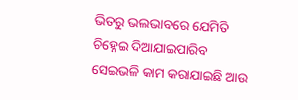ଭିତରୁ ଭଲଭାବରେ ଯେମିତି ଚିହ୍ନେଇ ଦିଆଯାଇପାରିବ ସେଇଭଳି କାମ କରାଯାଇଛି ଆଉ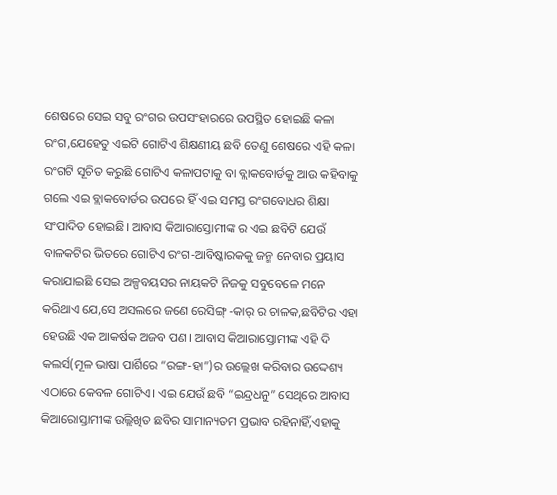ଶେଷରେ ସେଇ ସବୁ ରଂଗର ଉପସଂହାରରେ ଉପସ୍ଥିତ ହୋଇଛି କଳା ରଂଗ,ଯେହେତୁ ଏଇଟି ଗୋଟିଏ ଶିକ୍ଷଣୀୟ ଛବି ତେଣୁ ଶେଷରେ ଏହି କଳା ରଂଗଟି ସୂଚିତ କରୁଛି ଗୋଟିଏ କଳାପଟାକୁ ବା ବ୍ଲାକବୋର୍ଡକୁ ଆଉ କହିବାକୁ ଗଲେ ଏଇ ବ୍ଲାକବୋର୍ଡର ଉପରେ ହିଁ ଏଇ ସମସ୍ତ ରଂଗବୋଧର ଶିକ୍ଷା ସଂପାଦିତ ହୋଇଛି। ଆବାସ କିଆରାସ୍ତୋମୀଙ୍କ ର ଏଇ ଛବିଟି ଯେଉଁ ବାଳକଟିର ଭିତରେ ଗୋଟିଏ ରଂଗ-ଆବିଷ୍କାରକକୁ ଜନ୍ମ ନେବାର ପ୍ରୟାସ କରାଯାଇଛି ସେଇ ଅଳ୍ପବୟସର ନାୟକଟି ନିଜକୁ ସବୁବେଳେ ମନେ କରିଥାଏ ଯେ,ସେ ଅସଲରେ ଜଣେ ରେସିଙ୍ଗ୍ -କାର୍ ର ଚାଳକ,ଛବିଟିର ଏହା ହେଉଛି ଏକ ଆକର୍ଷକ ଅଜବ ପଣ। ଆବାସ କିଆରାସ୍ତୋମୀଙ୍କ ଏହି ଦି କଲର୍ସ(ମୂଳ ଭାଷା ପାର୍ଶିରେ “ରଙ୍ଗ-ହା”)ର ଉଲ୍ଲେଖ କରିବାର ଉଦ୍ଦେଶ୍ୟ ଏଠାରେ କେବଳ ଗୋଟିଏ। ଏଇ ଯେଉଁ ଛବି “ଇନ୍ଦ୍ରଧନୁ” ସେଥିରେ ଆବାସ କିଆରୋସ୍ତାମୀଙ୍କ ଉଲ୍ଲିଖିତ ଛବିର ସାମାନ୍ୟତମ ପ୍ରଭାବ ରହିନାହିଁ,ଏହାକୁ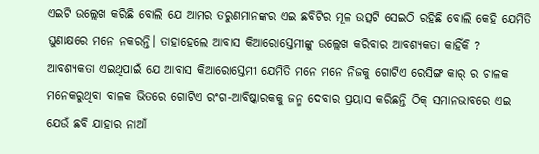ଏଇଟି ଉଲ୍ଲେଖ କରିଛି ବୋଲି ଯେ ଆମର ତରୁଣମାନଙ୍କର ଏଇ ଛବିଟିର ମୂଳ ଉତ୍ସଟି ସେଇଠି ରହିଛି ବୋଲି କେହି ଯେମିତି ଘୁଣାକ୍ଷରେ ମନେ ନକରନ୍ତି। ତାହାହେଲେ ଆବାସ କିଆରୋସ୍ତେମୀଙ୍କୁ ଉଲ୍ଲେଖ କରିବାର ଆବଶ୍ୟକତା କାହିଁକି ? ଆବଶ୍ୟକତା ଏଇଥିପାଇଁ ଯେ ଆବାସ କିଆରୋସ୍ତେମୀ ଯେମିତି ମନେ ମନେ ନିଜକୁ ଗୋଟିଏ ରେସିଙ୍ଗ କାର୍ ର ଚାଳକ ମନେକରୁଥିବା ବାଳକ ଭିତରେ ଗୋଟିଏ ରଂଗ-ଆବିଷ୍କାରକକୁ ଜନ୍ମ ଦେବାର ପ୍ରୟାସ କରିଛନ୍ତି ଠିକ୍ ସମାନଭାବରେ ଏଇ ଯେଉଁ ଛବି ଯାହାର ନାଆଁ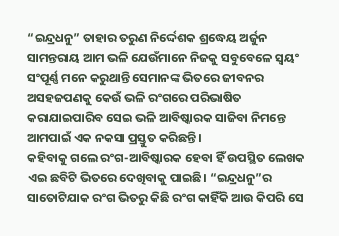“ଇନ୍ଦ୍ରଧନୁ” ତାହାର ତରୁଣ ନିର୍ଦ୍ଦେଶକ ଶ୍ରଦ୍ଧେୟ ଅର୍ଜୁନ ସାମନ୍ତରାୟ ଆମ ଭଳି ଯେଉଁମାନେ ନିଜକୁ ସବୁବେଳେ ସ୍ୱୟଂ ସଂପୂର୍ଣ୍ଣ ମନେ କରୁଥାନ୍ତି ସେମାନଙ୍କ ଭିତରେ ଜୀବନର ଅସହଜପଣକୁ କେଉଁ ଭଳି ରଂଗରେ ପରିଭାଷିତ କରାଯାଇପାରିବ ସେଇ ଭଳି ଆବିଷ୍କାରକ ସାଜିବା ନିମନ୍ତେ ଆମପାଇଁ ଏକ ନକସା ପ୍ରସ୍ତୁତ କରିଛନ୍ତି।
କହିବାକୁ ଗଲେ ରଂଗ-ଆବିଷ୍କାରକ ହେବା ହିଁ ଉପସ୍ଥିତ ଲେଖକ ଏଇ ଛବିଟି ଭିତରେ ଦେଖିବାକୁ ପାଇଛି। “ଇନ୍ଦ୍ରଧନୁ”ର ସାତୋଟିଯାକ ରଂଗ ଭିତରୁ କିଛି ରଂଗ କାହିଁକି ଆଉ କିପରି ସେ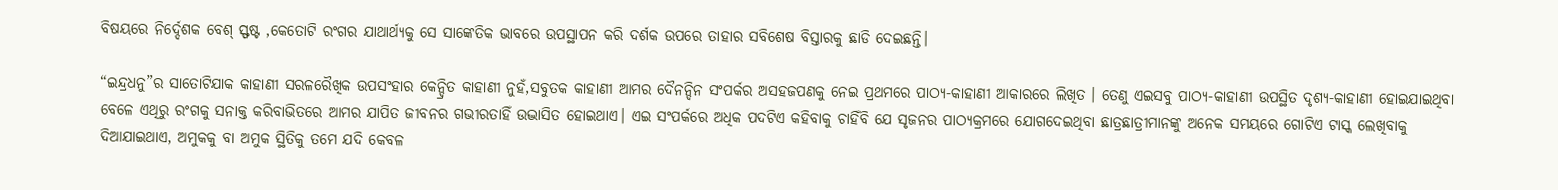ବିଷୟରେ ନିର୍ଦ୍ଦେଶକ ବେଶ୍ ସ୍ଫଷ୍ଟ ,କେତୋଟି ରଂଗର ଯାଥାର୍ଥ୍ୟକୁ ସେ ସାଙ୍କେତିକ ଭାବରେ ଉପସ୍ଥାପନ କରି ଦର୍ଶକ ଉପରେ ତାହାର ସବିଶେଷ ବିସ୍ତାରକୁ ଛାଡି ଦେଇଛନ୍ତି।

“ଇନ୍ଦ୍ରଧନୁ”ର ସାତୋଟିଯାକ କାହାଣୀ ସରଳରୈଖିକ ଉପସଂହାର କେନ୍ଦ୍ରିତ କାହାଣୀ ନୁହଁ,ସବୁତକ କାହାଣୀ ଆମର ଦୈନନ୍ଦିନ ସଂପର୍କର ଅସହଜପଣକୁ ନେଇ ପ୍ରଥମରେ ପାଠ୍ୟ-କାହାଣୀ ଆକାରରେ ଲିଖିତ । ତେଣୁ ଏଇସବୁ ପାଠ୍ୟ-କାହାଣୀ ଉପସ୍ଥିତ ଦୃଶ୍ୟ-କାହାଣୀ ହୋଇଯାଇଥିବା ବେଳେ ଏଥିରୁ ରଂଗକୁ ସନାକ୍ତ କରିବାଭିତରେ ଆମର ଯାପିତ ଜୀବନର ଗଭୀରତାହିଁ ଉଦ୍ଭାସିତ ହୋଇଥାଏ। ଏଇ ସଂପର୍କରେ ଅଧିକ ପଦଟିଏ କହିବାକୁ ଚାହିଁବି ଯେ ସୃଜନର ପାଠ୍ୟକ୍ରମରେ ଯୋଗଦେଇଥିବା ଛାତ୍ରଛାତ୍ରୀମାନଙ୍କୁ ଅନେକ ସମୟରେ ଗୋଟିଏ ଟାସ୍କ ଲେଖିବାକୁ ଦିଆଯାଇଥାଏ, ଅମୁକକୁ ବା ଅମୁକ ସ୍ଥିତିକୁ ତମେ ଯଦି କେବଳ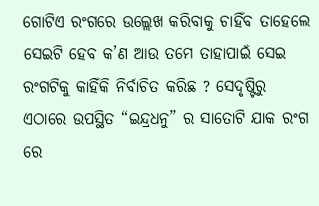ଗୋଟିଏ ରଂଗରେ ଉଲ୍ଲେଖ କରିବାକୁ ଚାହିଁବ ତାହେଲେ ସେଇଟି ହେବ କ’ଣ ଆଉ ତମେ ତାହାପାଇଁ ସେଇ ରଂଗଟିକୁ କାହିଁକି ନିର୍ବାଚିତ କରିଛ ? ସେଦୃଷ୍ଟିରୁ ଏଠାରେ ଉପସ୍ଥିତ “ଇନ୍ଦ୍ରଧନୁ” ର ସାତୋଟି ଯାକ ରଂଗ ରେ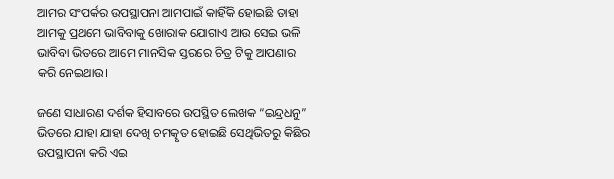ଆମର ସଂପର୍କର ଉପସ୍ଥାପନା ଆମପାଇଁ କାହିଁକି ହୋଇଛି ତାହା ଆମକୁ ପ୍ରଥମେ ଭାବିବାକୁ ଖୋରାକ ଯୋଗାଏ ଆଉ ସେଇ ଭଳି ଭାବିବା ଭିତରେ ଆମେ ମାନସିକ ସ୍ତରରେ ଚିତ୍ର ଟିକୁ ଆପଣାର କରି ନେଇଥାଉ।

ଜଣେ ସାଧାରଣ ଦର୍ଶକ ହିସାବରେ ଉପସ୍ଥିତ ଲେଖକ “ଇନ୍ଦ୍ରଧନୁ” ଭିତରେ ଯାହା ଯାହା ଦେଖି ଚମତ୍କୃତ ହୋଇଛି ସେଥିଭିତରୁ କିଛିର ଉପସ୍ଥାପନା କରି ଏଇ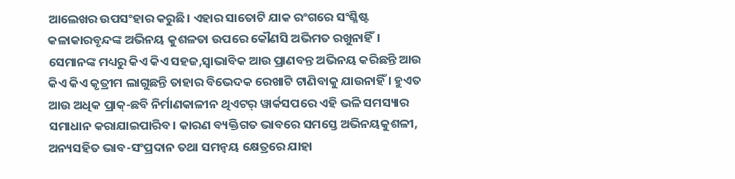ଆଲେଖର ଉପସଂହାର କରୁଛି। ଏହାର ସାତୋଟି ଯାକ ରଂଗରେ ସଂଶ୍ଳିଷ୍ଟ କଳାକାରବୃନ୍ଦଙ୍କ ଅଭିନୟ କୁଶଳତା ଉପରେ କୌଣସି ଅଭିମତ ରଖୁନାହିଁ। ସେମାନଙ୍କ ମଧ୍ୟରୁ କିଏ କିଏ ସହଜ,ସ୍ୱାଭାବିକ ଆଉ ପ୍ରାଣବନ୍ତ ଅଭିନୟ କରିଛନ୍ତି ଆଉ କିଏ କିଏ କୃତ୍ରୀମ ଲାଗୁଛନ୍ତି ତାହାର ବିଭେଦକ ରେଖାଟି ଟାଣିବାକୁ ଯାଉନାହିଁ । ହୁଏତ ଆଉ ଅଧିକ ପ୍ରାକ୍-ଛବି ନିର୍ମାଣକାଳୀନ ଥିଏଟର୍ ୱାର୍କସପରେ ଏହି ଭଳି ସମସ୍ୟାର ସମାଧାନ କରାଯାଇପାରିବ। କାରଣ ବ୍ୟକ୍ତିଗତ ଭାବରେ ସମସ୍ତେ ଅଭିନୟକୁଶଳୀ, ଅନ୍ୟସହିତ ଭାବ-ସଂପ୍ରଦାନ ତଥା ସମନ୍ୱୟ କ୍ଷେତ୍ରରେ ଯାହା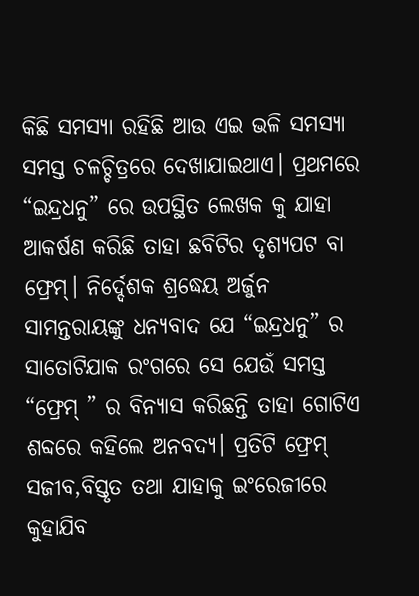କିଛି ସମସ୍ୟା ରହିଛି ଆଉ ଏଇ ଭଳି ସମସ୍ୟା ସମସ୍ତ ଚଳଚ୍ଚିତ୍ରରେ ଦେଖାଯାଇଥାଏ। ପ୍ରଥମରେ “ଇନ୍ଦ୍ରଧନୁ” ରେ ଉପସ୍ଥିତ ଲେଖକ କୁ ଯାହା ଆକର୍ଷଣ କରିଛି ତାହା ଛବିଟିର ଦୃଶ୍ୟପଟ ବା ଫ୍ରେମ୍। ନିର୍ଦ୍ଦେଶକ ଶ୍ରଦ୍ଧେୟ ଅର୍ଜୁନ ସାମନ୍ତରାୟଙ୍କୁ ଧନ୍ୟବାଦ ଯେ “ଇନ୍ଦ୍ରଧନୁ” ର ସାତୋଟିଯାକ ରଂଗରେ ସେ ଯେଉଁ ସମସ୍ତ “ଫ୍ରେମ୍ ” ର ବିନ୍ୟାସ କରିଛନ୍ତି ତାହା ଗୋଟିଏ ଶବ୍ଦରେ କହିଲେ ଅନବଦ୍ୟ। ପ୍ରତିଟି ଫ୍ରେମ୍ ସଜୀବ,ବିସ୍ତୃତ ତଥା ଯାହାକୁ ଇଂରେଜୀରେ କୁହାଯିବ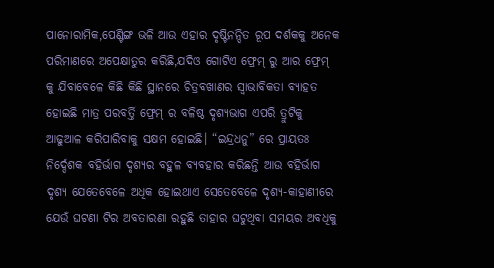ପାନୋରାମିକ,ପେଣ୍ଟିଙ୍ଗ ଭଳି ଆଉ ଏହାର ଦୃଷ୍ଟିନନ୍ଦିତ ରୂପ ଦର୍ଶକକୁ ଅନେକ ପରିମାଣରେ ଅପେକ୍ଷାତୁର କରିଛି,ଯଦିଓ ଗୋଟିଏ ଫ୍ରେମ୍ ରୁ ଆର ଫ୍ରେମ୍ କୁ ଯିବାବେଳେ କିଛି କିଛି ସ୍ଥାନରେ ଚିତ୍ରବଖାଣର ସ୍ୱାଭାବିକତା ବ୍ୟାହତ ହୋଇଛି ମାତ୍ର ପରବର୍ତ୍ତି ଫ୍ରେମ୍ ର ବଳିଷ୍ଠ ଦୃଶ୍ୟଭାଗ ଏପରି ତ୍ରୁଟିକୁ ଆଢୁଆଳ କରିପାରିବାକୁ ସକ୍ଷମ ହୋଇଛି। “ଇନ୍ଦ୍ରଧନୁ” ରେ ପ୍ରାୟତଃ ନିର୍ଦ୍ଦେଶକ ବହିର୍ଭାଗ ଦୃଶ୍ୟର ବହୁଳ ବ୍ୟବହାର କରିଛନ୍ତି ଆଉ ବହିର୍ଭାଗ ଦୃଶ୍ୟ ଯେତେବେଳେ ଅଧିକ ହୋଇଥାଏ ସେତେବେଳେ ଦୃଶ୍ୟ-କାହାଣୀରେ ଯେଉଁ ଘଟଣା ଟିର ଅବତାରଣା ରହୁଛି ତାହାର ଘଟୁଥିବା ସମୟର ଅବଧିକୁ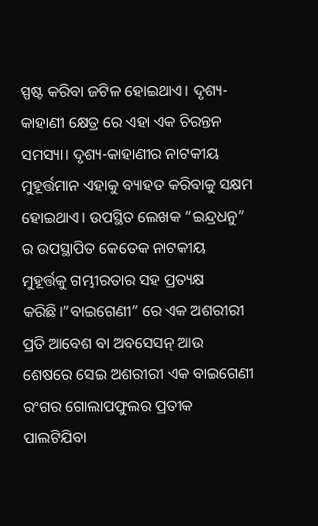ସ୍ପଷ୍ଟ କରିବା ଜଟିଳ ହୋଇଥାଏ। ଦୃଶ୍ୟ-କାହାଣୀ କ୍ଷେତ୍ର ରେ ଏହା ଏକ ଚିରନ୍ତନ ସମସ୍ୟା। ଦୃଶ୍ୟ-କାହାଣୀର ନାଟକୀୟ ମୁହୂର୍ତ୍ତମାନ ଏହାକୁ ବ୍ୟାହତ କରିବାକୁ ସକ୍ଷମ ହୋଇଥାଏ। ଉପସ୍ଥିତ ଲେଖକ “ଇନ୍ଦ୍ରଧନୁ” ର ଉପସ୍ଥାପିତ କେତେକ ନାଟକୀୟ ମୁହୂର୍ତ୍ତକୁ ଗମ୍ଭୀରତାର ସହ ପ୍ରତ୍ୟକ୍ଷ କରିଛି।”ବାଇଗେଣୀ” ରେ ଏକ ଅଶରୀରୀ ପ୍ରତି ଆବେଶ ବା ଅବସେସନ୍ ଆଉ ଶେଷରେ ସେଇ ଅଶରୀରୀ ଏକ ବାଇଗେଣୀ ରଂଗର ଗୋଲାପଫୁଲର ପ୍ରତୀକ ପାଲଟିଯିବା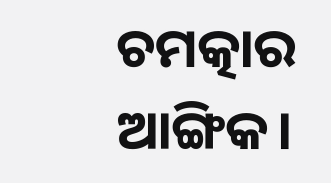ଚମତ୍କାର ଆଙ୍ଗିକ।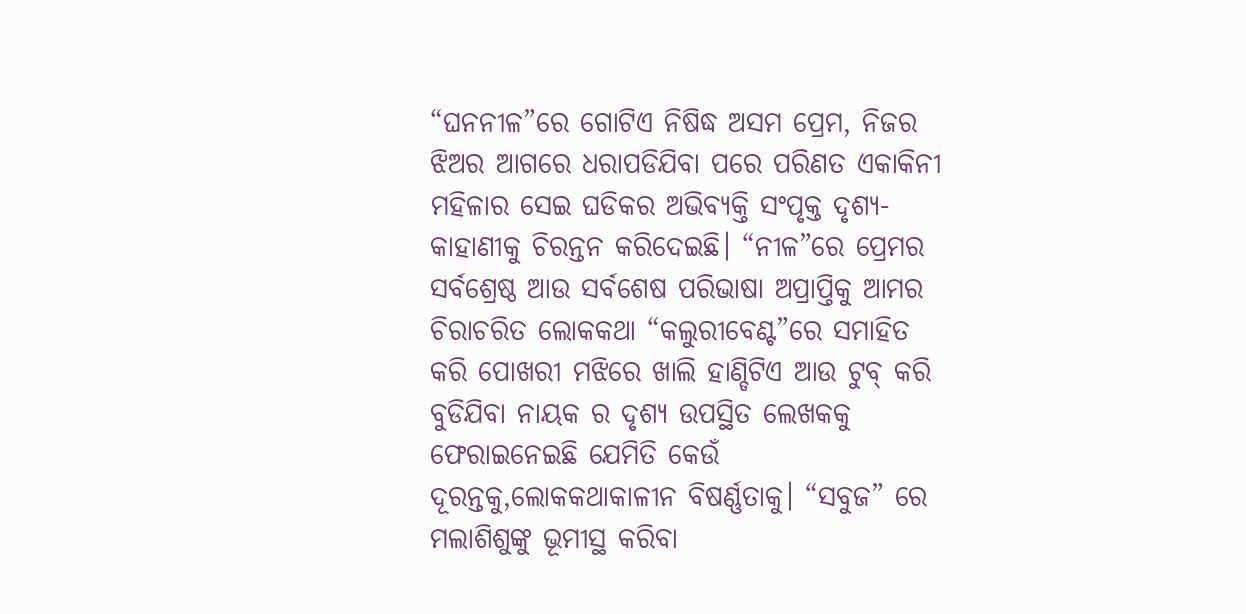“ଘନନୀଳ”ରେ ଗୋଟିଏ ନିଷିଦ୍ଧ ଅସମ ପ୍ରେମ, ନିଜର ଝିଅର ଆଗରେ ଧରାପଡିଯିବା ପରେ ପରିଣତ ଏକାକିନୀ ମହିଳାର ସେଇ ଘଡିକର ଅଭିବ୍ୟକ୍ତି ସଂପୃକ୍ତ ଦୃଶ୍ୟ-କାହାଣୀକୁ ଚିରନ୍ତନ କରିଦେଇଛି। “ନୀଳ”ରେ ପ୍ରେମର ସର୍ବଶ୍ରେଷ୍ଠ ଆଉ ସର୍ବଶେଷ ପରିଭାଷା ଅପ୍ରାପ୍ତିକୁ ଆମର ଚିରାଚରିତ ଲୋକକଥା “କଲୁରୀବେଣ୍ଟ”ରେ ସମାହିତ କରି ପୋଖରୀ ମଝିରେ ଖାଲି ହାଣ୍ଡିଟିଏ ଆଉ ଟୁବ୍ କରି ବୁଡିଯିବା ନାୟକ ର ଦୃଶ୍ୟ ଉପସ୍ଥିତ ଲେଖକକୁ ଫେରାଇନେଇଛି ଯେମିତି କେଉଁ ଦୂରନ୍ତକୁ,ଲୋକକଥାକାଳୀନ ବିଷର୍ଣ୍ଣତାକୁ। “ସବୁଜ” ରେ ମଲାଶିଶୁଙ୍କୁ ଭୂମୀସ୍ଥ କରିବା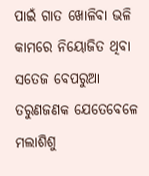ପାଇଁ ଗାତ ଖୋଳିବା ଭଳି କାମରେ ନିୟୋଜିତ ଥିବା ସତେଜ ବେପରୁଆ ତରୁଣଜଣକ ଯେତେବେଳେ ମଲାଶିଶୁ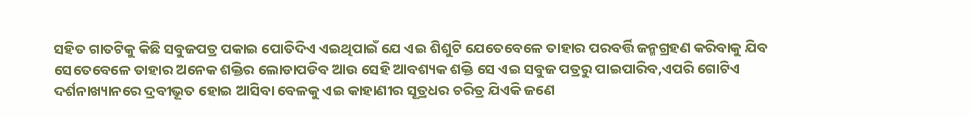ସହିତ ଗାତଟିକୁ କିଛି ସବୁଜପତ୍ର ପକାଇ ପୋତିଦିଏ ଏଇଥିପାଇଁ ଯେ ଏଇ ଶିଶୁଟି ଯେତେବେଳେ ତାହାର ପରବର୍ତ୍ତି ଜନ୍ମଗ୍ରହଣ କରିବାକୁ ଯିବ ସେତେବେଳେ ତାହାର ଅନେକ ଶକ୍ତିର ଲୋଡାପଡିବ ଆଉ ସେହି ଆବଶ୍ୟକ ଶକ୍ତି ସେ ଏଇ ସବୁଜ ପତ୍ରରୁ ପାଇପାରିବ,ଏପରି ଗୋଟିଏ ଦର୍ଶନାଖ୍ୟାନରେ ଦ୍ରବୀଭୂତ ହୋଇ ଆସିବା ବେଳକୁ ଏଇ କାହାଣୀର ସୂତ୍ରଧର ଚରିତ୍ର ଯିଏକି ଜଣେ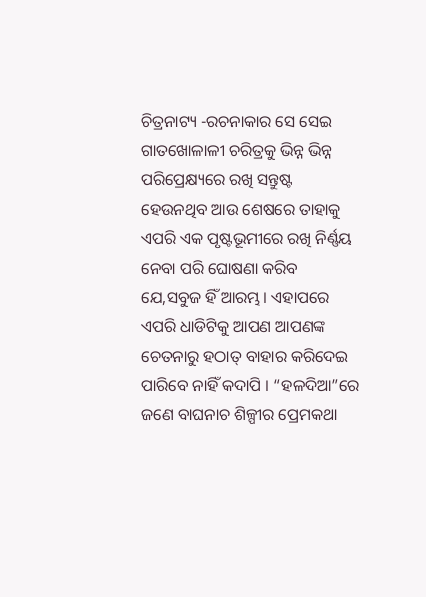ଚିତ୍ରନାଟ୍ୟ -ରଚନାକାର ସେ ସେଇ ଗାତଖୋଳାଳୀ ଚରିତ୍ରକୁ ଭିନ୍ନ ଭିନ୍ନ ପରିପ୍ରେକ୍ଷ୍ୟରେ ରଖି ସନ୍ତୁଷ୍ଟ ହେଉନଥିବ ଆଉ ଶେଷରେ ତାହାକୁ ଏପରି ଏକ ପୃଷ୍ଟଭୂମୀରେ ରଖି ନିର୍ଣ୍ଣୟ ନେବା ପରି ଘୋଷଣା କରିବ ଯେ,ସବୁଜ ହିଁ ଆରମ୍ଭ। ଏହାପରେ ଏପରି ଧାଡିଟିକୁ ଆପଣ ଆପଣଙ୍କ ଚେତନାରୁ ହଠାତ୍ ବାହାର କରିଦେଇ ପାରିବେ ନାହିଁ କଦାପି । “ହଳଦିଆ”ରେ ଜଣେ ବାଘନାଚ ଶିଳ୍ପୀର ପ୍ରେମକଥା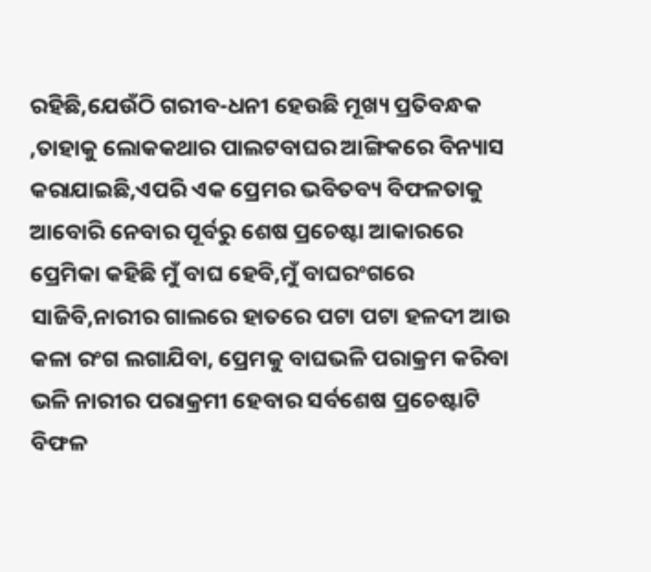ରହିଛି,ଯେଉଁଠି ଗରୀବ-ଧନୀ ହେଉଛି ମୂଖ୍ୟ ପ୍ରତିବନ୍ଧକ ,ତାହାକୁ ଲୋକକଥାର ପାଲଟବାଘର ଆଙ୍ଗିକରେ ବିନ୍ୟାସ କରାଯାଇଛି,ଏପରି ଏକ ପ୍ରେମର ଭବିତବ୍ୟ ବିଫଳତାକୁ ଆବୋରି ନେବାର ପୂର୍ବରୁ ଶେଷ ପ୍ରଚେଷ୍ଟା ଆକାରରେ ପ୍ରେମିକା କହିଛି ମୁଁ ବାଘ ହେବି,ମୁଁ ବାଘରଂଗରେ ସାଜିବି,ନାରୀର ଗାଲରେ ହାତରେ ପଟା ପଟା ହଳଦୀ ଆଉ କଳା ରଂଗ ଲଗାଯିବା, ପ୍ରେମକୁ ବାଘଭଳି ପରାକ୍ରମ କରିବା ଭଳି ନାରୀର ପରାକ୍ରମୀ ହେବାର ସର୍ବଶେଷ ପ୍ରଚେଷ୍ଟାଟି ବିଫଳ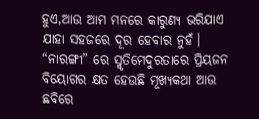ହୁଏ,ଆଉ ଆମ ମନରେ କାରୁଣ୍ୟ ଭରିଯାଏ ଯାହା ସହଜରେ ଦୂର ହେବାର ନୁହଁ। “ନାରଙ୍ଗୀ” ରେ ସ୍ମୃତିମେଦୁରତାରେ ପ୍ରିୟଜନ ବିୟୋଗର କ୍ଷତ ହେଉଛି ମୂଖ୍ୟକଥା ଆଉ ଛବିରେ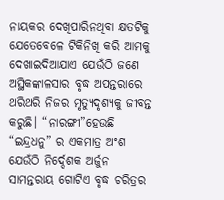ନାୟକର ଦେଖିପାରିନଥିବା କ୍ଷତଟିକୁ ଯେତେବେଳେ ଟିକିନିଖି କରି ଆମକୁ ଦେଖାଇଦିଆଯାଏ ଯେଉଁଠି ଜଣେ ଅସ୍ଥିକଙ୍କାଳସାର ବୃଦ୍ଧ ଅପନ୍ତରାରେ ଥରିଥରି ନିଜର ମୃତ୍ୟୁଦୃଶ୍ୟକୁ ଜୀବନ୍ତ କରୁଛି। “ନାରଙ୍ଗୀ”ହେଉଛି “ଇନ୍ଦ୍ରଧନୁ” ର ଏକମାତ୍ର ଅଂଶ ଯେଉଁଠି ନିର୍ଦ୍ଦେଶକ ଅର୍ଜୁନ ସାମନ୍ତରାୟ ଗୋଟିଏ ବୃଦ୍ଧ ଚରିତ୍ରର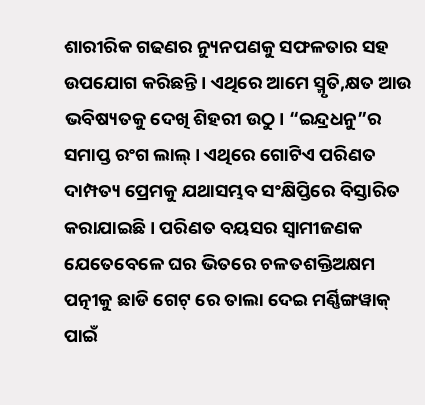ଶାରୀରିକ ଗଢଣର ନ୍ୟୁନପଣକୁ ସଫଳତାର ସହ ଉପଯୋଗ କରିଛନ୍ତି। ଏଥିରେ ଆମେ ସ୍ମୃତି,କ୍ଷତ ଆଉ ଭବିଷ୍ୟତକୁ ଦେଖି ଶିହରୀ ଉଠୁ। “ଇନ୍ଦ୍ରଧନୁ”ର ସମାପ୍ତ ରଂଗ ଲାଲ୍। ଏଥିରେ ଗୋଟିଏ ପରିଣତ ଦାମ୍ପତ୍ୟ ପ୍ରେମକୁ ଯଥାସମ୍ଭବ ସଂକ୍ଷିପ୍ତିରେ ବିସ୍ତାରିତ କରାଯାଇଛି। ପରିଣତ ବୟସର ସ୍ୱାମୀଜଣକ ଯେତେବେଳେ ଘର ଭିତରେ ଚଳତଶକ୍ତିଅକ୍ଷମ ପତ୍ନୀକୁ ଛାଡି ଗେଟ୍ ରେ ତାଲା ଦେଇ ମର୍ଣ୍ଣିଙ୍ଗୱାକ୍ ପାଇଁ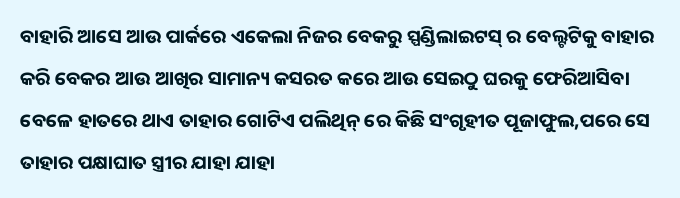ବାହାରି ଆସେ ଆଉ ପାର୍କରେ ଏକେଲା ନିଜର ବେକରୁ ସ୍ପଣ୍ଡିଲାଇଟସ୍ ର ବେଲ୍ଟଟିକୁ ବାହାର କରି ବେକର ଆଉ ଆଖିର ସାମାନ୍ୟ କସରତ କରେ ଆଉ ସେଇଠୁ ଘରକୁ ଫେରିଆସିବା ବେଳେ ହାତରେ ଥାଏ ତାହାର ଗୋଟିଏ ପଲିଥିନ୍ ରେ କିଛି ସଂଗୃହୀତ ପୂଜାଫୁଲ,ପରେ ସେ ତାହାର ପକ୍ଷାଘାତ ସ୍ତ୍ରୀର ଯାହା ଯାହା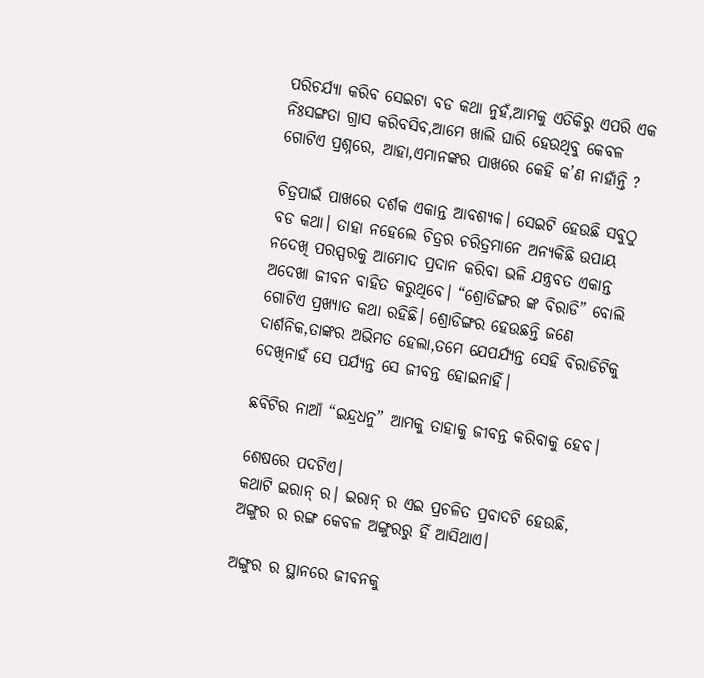ପରିଚର୍ଯ୍ୟା କରିବ ସେଇଟା ବଡ କଥା ନୁହଁ,ଆମକୁ ଏତିକିରୁ ଏପରି ଏକ ନିଃସଙ୍ଗତା ଗ୍ରାସ କରିବସିବ,ଆମେ ଖାଲି ଘାରି ହେଉଥିବୁ କେବଳ ଗୋଟିଏ ପ୍ରଶ୍ନରେ, ଆହା,ଏମାନଙ୍କର ପାଖରେ କେହି କ’ଣ ନାହାଁନ୍ତି ?

ଚିତ୍ରପାଇଁ ପାଖରେ ଦର୍ଶକ ଏକାନ୍ତ ଆବଶ୍ୟକ। ସେଇଟି ହେଉଛି ସବୁଠୁ ବଡ କଥା। ତାହା ନହେଲେ ଚିତ୍ରର ଚରିତ୍ରମାନେ ଅନ୍ୟକିଛି ଉପାୟ ନଦେଖି ପରସ୍ପରକୁ ଆମୋଦ ପ୍ରଦାନ କରିବା ଭଳି ଯନ୍ତ୍ରବତ ଏକାନ୍ତ ଅଦେଖା ଜୀବନ ବାହିତ କରୁଥିବେ। “ଶ୍ରୋଡିଙ୍ଗର ଙ୍କ ବିରାଡି” ବୋଲି ଗୋଟିଏ ପ୍ରଖ୍ୟାତ କଥା ରହିଛି। ଶ୍ରୋଡିଙ୍ଗର ହେଉଛନ୍ତି ଜଣେ ଦାର୍ଶନିକ,ତାଙ୍କର ଅଭିମତ ହେଲା,ତମେ ଯେପର୍ଯ୍ୟନ୍ତ ସେହି ବିରାଡିଟିକୁ ଦେଖିନାହଁ ସେ ପର୍ଯ୍ୟନ୍ତ ସେ ଜୀବନ୍ତ ହୋଇନାହିଁ।

ଛବିଟିର ନାଆଁ “ଇନ୍ଦ୍ରଧନୁ” ଆମକୁ ତାହାକୁ ଜୀବନ୍ତ କରିବାକୁ ହେବ।

ଶେଷରେ ପଦଟିଏ।
କଥାଟି ଇରାନ୍ ର। ଇରାନ୍ ର ଏଇ ପ୍ରଚଳିତ ପ୍ରବାଦଟି ହେଉଛି, ଅଙ୍ଗୁର ର ରଙ୍ଗ କେବଳ ଅଙ୍ଗୁରରୁ ହିଁ ଆସିଥାଏ।

ଅଙ୍ଗୁର ର ସ୍ଥାନରେ ଜୀବନକୁ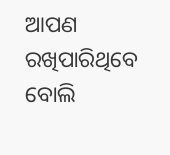ଆପଣ ରଖିପାରିଥିବେ ବୋଲି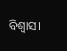ବିଶ୍ୱାସ।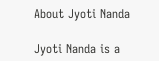About Jyoti Nanda

Jyoti Nanda is a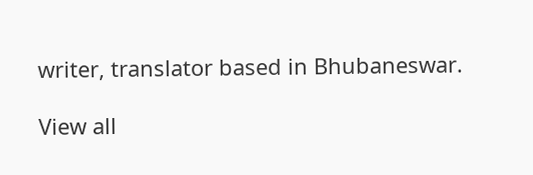writer, translator based in Bhubaneswar.

View all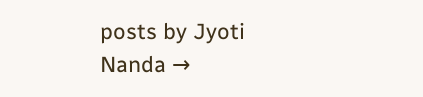posts by Jyoti Nanda →